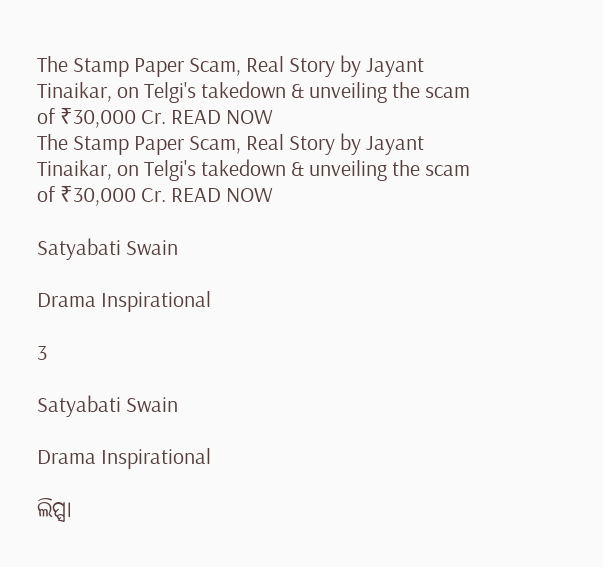The Stamp Paper Scam, Real Story by Jayant Tinaikar, on Telgi's takedown & unveiling the scam of ₹30,000 Cr. READ NOW
The Stamp Paper Scam, Real Story by Jayant Tinaikar, on Telgi's takedown & unveiling the scam of ₹30,000 Cr. READ NOW

Satyabati Swain

Drama Inspirational

3

Satyabati Swain

Drama Inspirational

ଲିପ୍ସା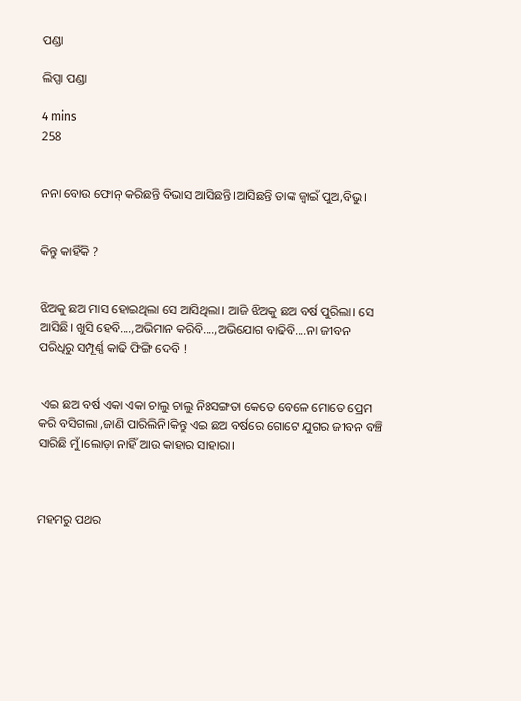ପଣ୍ଡା

ଲିପ୍ସା ପଣ୍ଡା

4 mins
258


ନନା ବୋଉ ଫୋନ୍ କରିଛନ୍ତି ବିଭାସ ଆସିଛନ୍ତି।ଆସିଛନ୍ତି ତାଙ୍କ ଜ୍ବାଇଁ ପୁଅ,ବିଭୁ।


କିନ୍ତୁ କାହିଁକି ?


ଝିଅକୁ ଛଅ ମାସ ହୋଇଥିଲା ସେ ଆସିଥିଲା। ଆଜି ଝିଅକୁ ଛଅ ବର୍ଷ ପୁରିଲା। ସେ ଆସିଛି। ଖୁସି ହେବି....,ଅଭିମାନ କରିବି....,ଅଭିଯୋଗ ବାଢିବି....ନା ଜୀବନ ପରିଧିରୁ ସମ୍ପୂର୍ଣ୍ଣ କାଢି ଫିଙ୍ଗି ଦେବି !


 ଏଇ ଛଅ ବର୍ଷ ଏକା ଏକା ଚାଲୁ ଚାଲୁ ନିଃସଙ୍ଗତା କେତେ ବେଳେ ମୋତେ ପ୍ରେମ କରି ବସିଗଲା ,ଜାଣି ପାରିଲିନି।କିନ୍ତୁ ଏଇ ଛଅ ବର୍ଷରେ ଗୋଟେ ଯୁଗର ଜୀବନ ବଞ୍ଚି ସାରିଛି ମୁଁ।ଲୋଡ଼ା ନାହିଁ ଆଉ କାହାର ସାହାରା।



ମହମରୁ ପଥର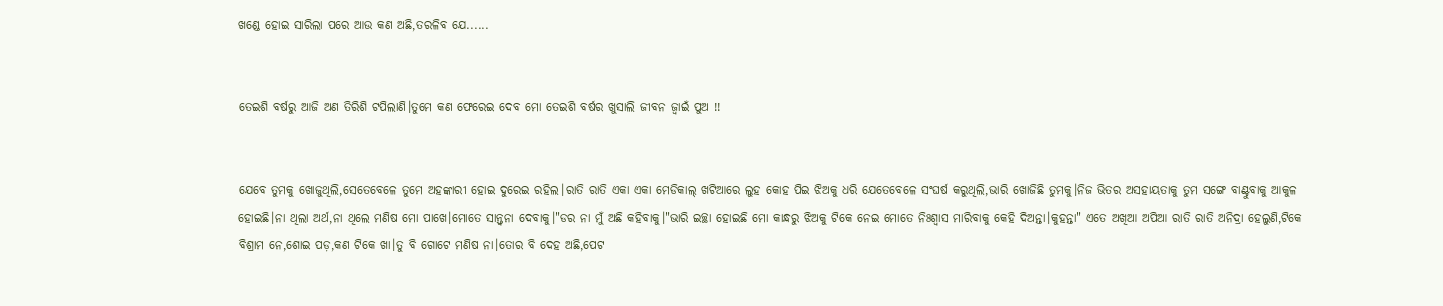ଖଣ୍ଡେ ହୋଇ ସାରିଲା ପରେ ଆଉ କଣ ଅଛି,ତରଳିବ ଯେ......


ତେଇଶି ବର୍ଷରୁ ଆଜି ଅଣ ତିରିଶି ଟପିଲାଣି।ତୁମେ କଣ ଫେରେଇ ଦେବ ମୋ ତେଇଶି ବର୍ଷର ଖୁସାଲି ଜୀବନ ଜ୍ବାଇଁ ପୁଅ !!


ଯେବେ ତୁମକୁ ଖୋଜୁଥିଲି,ସେତେବେଳେ ତୁମେ ଅହଙ୍କାରୀ ହୋଇ ଦୁରେଇ ରହିଲ।ରାତି ରାତି ଏକା ଏକା ମେଡିକାଲ୍ ଖଟିଆରେ ଲୁହ କୋହ ପିଇ ଝିଅକୁ ଧରି ଯେତେବେଳେ ସଂଘର୍ଷ କରୁଥିଲି,ଭାରି ଖୋଜିଛି ତୁମକୁ।ନିଜ ଭିତର ଅସହାୟତାକୁ ତୁମ ସଙ୍ଗେ ବାଣ୍ଟୁବାକୁ ଆକୁଳ ହୋଇଛି।ନା ଥିଲା ଅର୍ଥ,ନା ଥିଲେ ମଣିଷ ମୋ ପାଖେ।ମୋତେ ସାନ୍ତ୍ୱନା ଦେବାକୁ।"ଡର ନା ମୁଁ ଅଛି କହିବାକୁ।"ଭାରି ଇଚ୍ଛା ହୋଇଛି ମୋ କାନ୍ଧରୁ ଝିଅକୁ ଟିକେ ନେଇ ମୋତେ ନିଃଶ୍ୱାସ ମାରିବାକୁ କେହି ଦିଅନ୍ତା।କୁହନ୍ତା" ଏତେ ଅଖିଆ ଅପିଆ ରାତି ରାତି ଅନିଦ୍ରା ହେଲୁଣି,ଟିକେ ବିଶ୍ରାମ ନେ,ଶୋଇ ପଡ଼,କଣ ଟିକେ ଖା।ତୁ ବି ଗୋଟେ ମଣିଷ ନା।ତୋର ବି ଦେହ ଅଛି,ପେଟ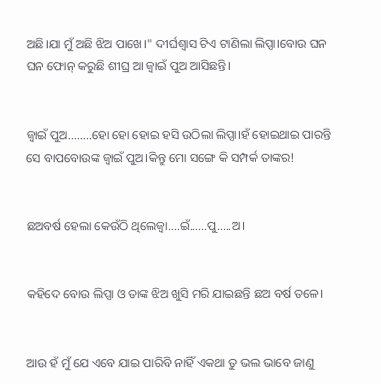ଅଛି।ଯା ମୁଁ ଅଛି ଝିଅ ପାଖେ।" ଦୀର୍ଘଶ୍ଵାସ ଟିଏ ଟାଣିଲା ଲିପ୍ସା।ବୋଉ ଘନ ଘନ ଫୋନ୍ କରୁଛି ଶୀଘ୍ର ଆ ଜ୍ବାଇଁ ପୁଅ ଆସିଛନ୍ତି।


ଜ୍ବାଇଁ ପୁଅ........ହୋ ହୋ ହୋଇ ହସି ଉଠିଲା ଲିପ୍ସା।ହଁ ହୋଇଥାଇ ପାରନ୍ତି ସେ ବାପବୋଉଙ୍କ ଜ୍ବାଇଁ ପୁଅ।କିନ୍ତୁ ମୋ ସଙ୍ଗେ କି ସମ୍ପର୍କ ତାଙ୍କର!


ଛଅବର୍ଷ ହେଲା କେଉଁଠି ଥିଲେଜ୍ବା....ଇଁ......ପୁ.....ଅ।


କହିଦେ ବୋଉ ଲିପ୍ସା ଓ ତାଙ୍କ ଝିଅ ଖୁସି ମରି ଯାଇଛନ୍ତି ଛଅ ବର୍ଷ ତଳେ।


ଆଉ ହଁ ମୁଁ ଯେ ଏବେ ଯାଇ ପାରିବି ନାହିଁ ଏକଥା ତୁ ଭଲ ଭାବେ ଜାଣୁ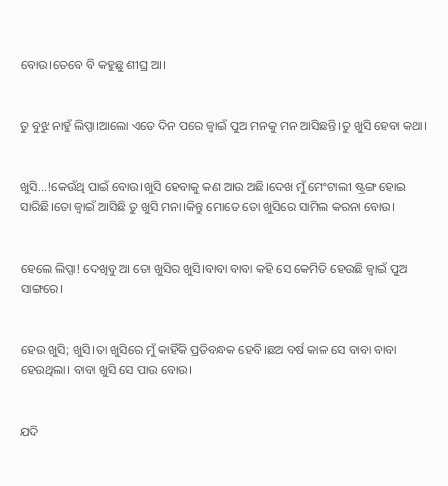ବୋଉ।ତେବେ ବି କହୁଛୁ ଶୀଘ୍ର ଆ।


ତୁ ବୁଝୁ ନାହୁଁ ଲିପ୍ସା।ଆଲୋ ଏତେ ଦିନ ପରେ ଜ୍ବାଇଁ ପୁଅ ମନକୁ ମନ ଆସିଛନ୍ତି।ତୁ ଖୁସି ହେବା କଥା।


ଖୁସି...!କେଉଁଥି ପାଇଁ ବୋଉ।ଖୁସି ହେବାକୁ କଣ ଆଉ ଅଛି।ଦେଖ ମୁଁ ମେଂଟାଲୀ ଷ୍ଟ୍ରଙ୍ଗ ହୋଇ ସାରିଛି।ତୋ ଜ୍ବାଇଁ ଆସିଛି ତୁ ଖୁସି ମନା।କିନ୍ତୁ ମୋତେ ତୋ ଖୁସିରେ ସାମିଲ କରନା ବୋଉ।


ହେଲେ ଲିପ୍ସା! ଦେଖିବୁ ଆ ତୋ ଖୁସିର ଖୁସି।ବାବା ବାବା କହି ସେ କେମିତି ହେଉଛି ଜ୍ବାଇଁ ପୁଅ ସାଙ୍ଗରେ।


ହେଉ ଖୁସି; ଖୁସି।ତା ଖୁସିରେ ମୁଁ କାହିଁକି ପ୍ରତିବନ୍ଧକ ହେବି।ଛଅ ବର୍ଷ କାଳ ସେ ବାବା ବାବା ହେଉଥିଲା। ବାବା ଖୁସି ସେ ପାଉ ବୋଉ।


ଯଦି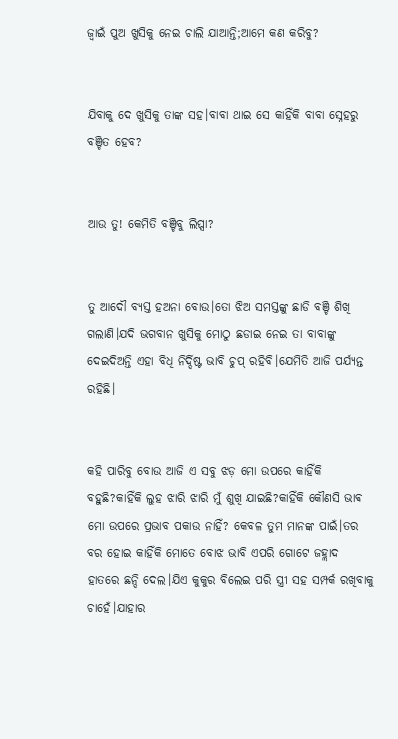ଜ୍ବାଇଁ ପୁଅ ଖୁସିକୁ ନେଇ ଚାଲି ଯାଆନ୍ତି;ଆମେ କଣ କରିବୁ?


ଯିବାକୁ ଦେ ଖୁସିକୁ ତାଙ୍କ ସହ।ବାବା ଥାଇ ସେ କାହିଁକି ବାବା ସ୍ନେହରୁ ବଞ୍ଚିତ ହେବ?


ଆଉ ତୁ! କେମିତି ବଞ୍ଚିବୁ ଲିପ୍ସା?


ତୁ ଆଦୌ ବ୍ୟସ୍ତ ହଅନା ବୋଉ।ତୋ ଝିଅ ସମସ୍ତଙ୍କୁ ଛାଡି ବଞ୍ଚି ଶିଖି ଗଲାଣି।ଯଦି ଭଗବାନ ଖୁସିକୁ ମୋଠୁ ଛଡାଇ ନେଇ ତା ବାବାଙ୍କୁ ଦେଇଦିଅନ୍ତି ଏହା ବିଧି ନିର୍ଦ୍ଦିଷ୍ଟ ଭାବି ଚୁପ୍ ରହିବି।ଯେମିତି ଆଜି ପର୍ଯ୍ୟନ୍ତ ରହିଛି।


କହି ପାରିବୁ ବୋଉ ଆଜି ଏ ସବୁ ଝଡ଼ ମୋ ଉପରେ କାହିଁକି ବହୁଛି?କାହିଁକି ଲୁହ ଝାରି ଝାରି ମୁଁ ଶୁଖି ଯାଇଛି?କାହିଁକି କୌଣସି ଭାଵ ମୋ ଉପରେ ପ୍ରଭାବ ପକାଉ ନାହିଁ? କେବଳ ତୁମ ମାନଙ୍କ ପାଇଁ।ତର ବର ହୋଇ କାହିଁକି ମୋତେ ବୋଝ ଭାବି ଏପରି ଗୋଟେ ଜହ୍ଲାଦ ହାତରେ ଛନ୍ଦି ଦେଲ।ଯିଏ କୁକୁର ବିଲେଇ ପରି ସ୍ତ୍ରୀ ସହ ସମ୍ପର୍କ ରଖିବାକୁ ଚାହେଁ।ଯାହାର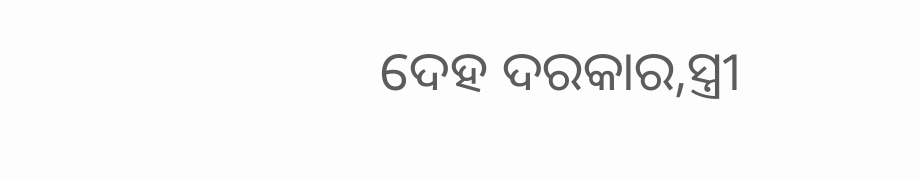ଦେହ ଦରକାର,ସ୍ତ୍ରୀ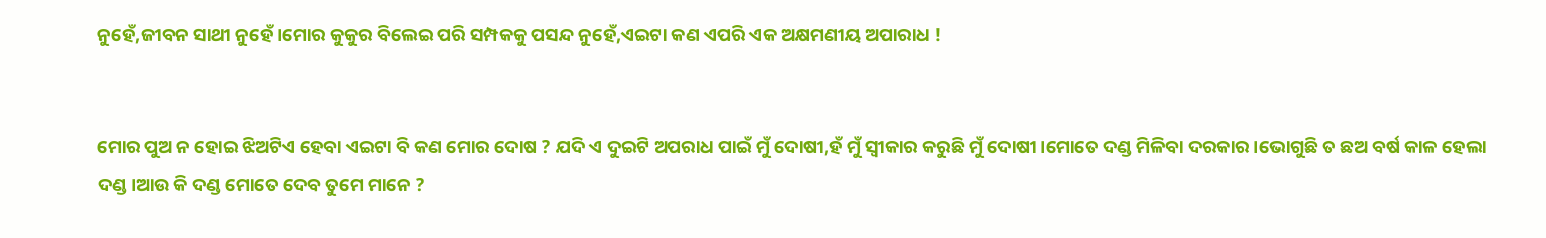ନୁହେଁ,ଜୀବନ ସାଥୀ ନୁହେଁ।ମୋର କୁକୁର ବିଲେଇ ପରି ସମ୍ପକକୁ ପସନ୍ଦ ନୁହେଁ,ଏଇଟା କଣ ଏପରି ଏକ ଅକ୍ଷମଣୀୟ ଅପାରାଧ !


ମୋର ପୁଅ ନ ହୋଇ ଝିଅଟିଏ ହେବା ଏଇଟା ବି କଣ ମୋର ଦୋଷ ? ଯଦି ଏ ଦୁଇଟି ଅପରାଧ ପାଇଁ ମୁଁ ଦୋଷୀ,ହଁ ମୁଁ ସ୍ୱୀକାର କରୁଛି ମୁଁ ଦୋଷୀ।ମୋତେ ଦଣ୍ଡ ମିଳିବା ଦରକାର।ଭୋଗୁଛି ତ ଛଅ ବର୍ଷ କାଳ ହେଲା ଦଣ୍ଡ।ଆଉ କି ଦଣ୍ଡ ମୋତେ ଦେବ ତୁମେ ମାନେ ?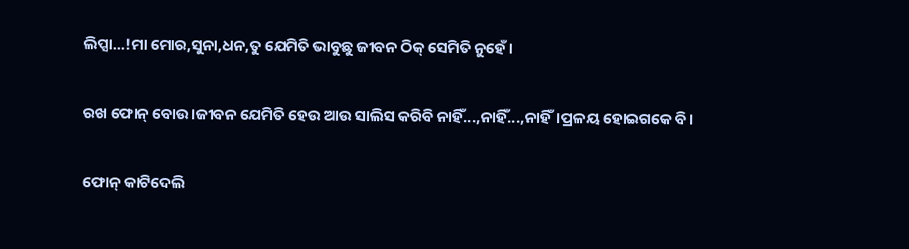ଲିପ୍ସା...!ମା ମୋର,ସୁନା,ଧନ,ତୁ ଯେମିତି ଭାବୁଛୁ ଜୀବନ ଠିକ୍ ସେମିତି ନୁହେଁ।


ରଖ ଫୋନ୍ ବୋଉ।ଜୀବନ ଯେମିତି ହେଉ ଆଉ ସାଲିସ କରିବି ନାହିଁ...,ନାହିଁ...,ନାହିଁ।ପ୍ରଳୟ ହୋଇଗକେ ବି।


ଫୋନ୍ କାଟିଦେଲି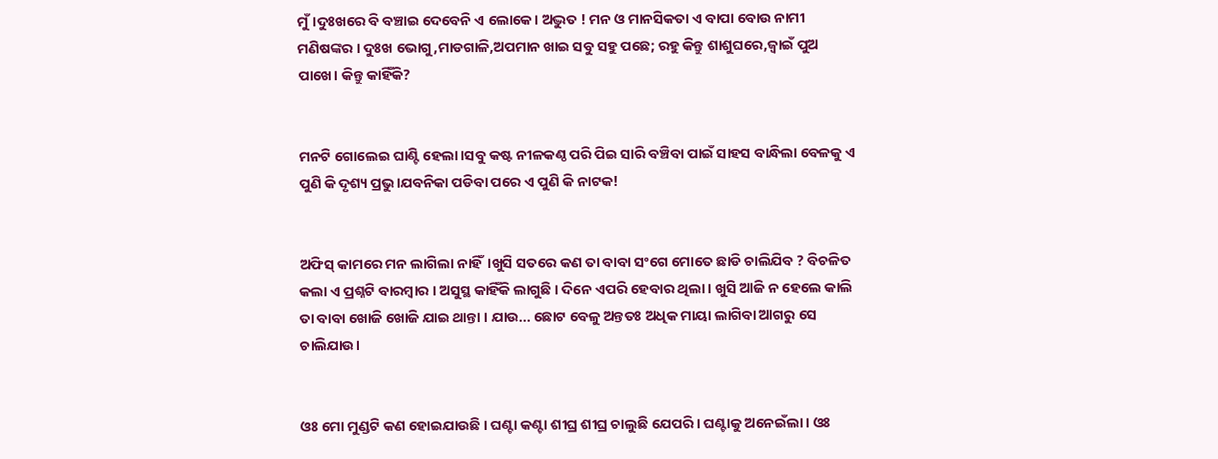ମୁଁ।ଦୁଃଖରେ ବି ବଞ୍ଚାଇ ଦେବେନି ଏ ଲୋକେ। ଅଦ୍ଭୁତ ! ମନ ଓ ମାନସିକତା ଏ ବାପା ବୋଉ ନାମୀ ମଣିଷଙ୍କର । ଦୁଃଖ ଭୋଗୁ,ମାଡଗାଳି,ଅପମାନ ଖାଇ ସବୁ ସହୁ ପଛେ; ରହୁ କିନ୍ତୁ ଶାଶୁଘରେ,ଜ୍ବାଇଁ ପୁଅ ପାଖେ। କିନ୍ତୁ କାହିଁକି?


ମନଟି ଗୋଲେଇ ଘାଣ୍ଟି ହେଲା।ସବୁ କଷ୍ଟ ନୀଳକଣ୍ଠ ପରି ପିଇ ସାରି ବଞ୍ଚିବା ପାଇଁ ସାହସ ବାନ୍ଧିଲା ବେଳକୁ ଏ ପୁଣି କି ଦୃଶ୍ୟ ପ୍ରଭୁ।ଯବନିକା ପଡିବା ପରେ ଏ ପୁଣି କି ନାଟକ!


ଅଫିସ୍ କାମରେ ମନ ଲାଗିଲା ନାହିଁ।ଖୁସି ସତରେ କଣ ତା ବାବା ସଂଗେ ମୋତେ ଛାଡି ଚାଲିଯିବ ? ବିଚଳିତ କଲା ଏ ପ୍ରଶ୍ନଟି ବାରମ୍ବାର । ଅସୁସ୍ଥ କାହିଁକି ଲାଗୁଛି । ଦିନେ ଏପରି ହେବାର ଥିଲା । ଖୁସି ଆଜି ନ ହେଲେ କାଲି ତା ବାବା ଖୋଜି ଖୋଜି ଯାଇ ଥାନ୍ତା । ଯାଉ... ଛୋଟ ବେଳୁ ଅନ୍ତତଃ ଅଧିକ ମାୟା ଲାଗିବା ଆଗରୁ ସେ ଚାଲିଯାଉ।


ଓଃ ମୋ ମୁଣ୍ଡଟି କଣ ହୋଇଯାଉଛି । ଘଣ୍ଟା କଣ୍ଟା ଶୀଘ୍ର ଶୀଘ୍ର ଚାଲୁଛି ଯେପରି । ଘଣ୍ଟାକୁ ଅନେଇଁଲା । ଓଃ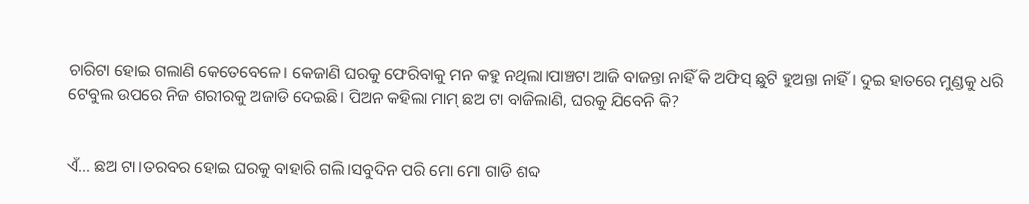ଚାରିଟା ହୋଇ ଗଲାଣି କେତେବେଳେ। କେଜାଣି ଘରକୁ ଫେରିବାକୁ ମନ କହୁ ନଥିଲା।ପାଞ୍ଚଟା ଆଜି ବାଜନ୍ତା ନାହିଁ କି ଅଫିସ୍ ଛୁଟି ହୁଅନ୍ତା ନାହିଁ । ଦୁଇ ହାତରେ ମୁଣ୍ଡକୁ ଧରି ଟେବୁଲ ଉପରେ ନିଜ ଶରୀରକୁ ଅଜାଡି ଦେଇଛି। ପିଅନ କହିଲା ମାମ୍ ଛଅ ଟା ବାଜିଲାଣି, ଘରକୁ ଯିବେନି କି?


ଏଁ... ଛଅ ଟା।ତରବର ହୋଇ ଘରକୁ ବାହାରି ଗଲି।ସବୁଦିନ ପରି ମୋ ମୋ ଗାଡି ଶବ୍ଦ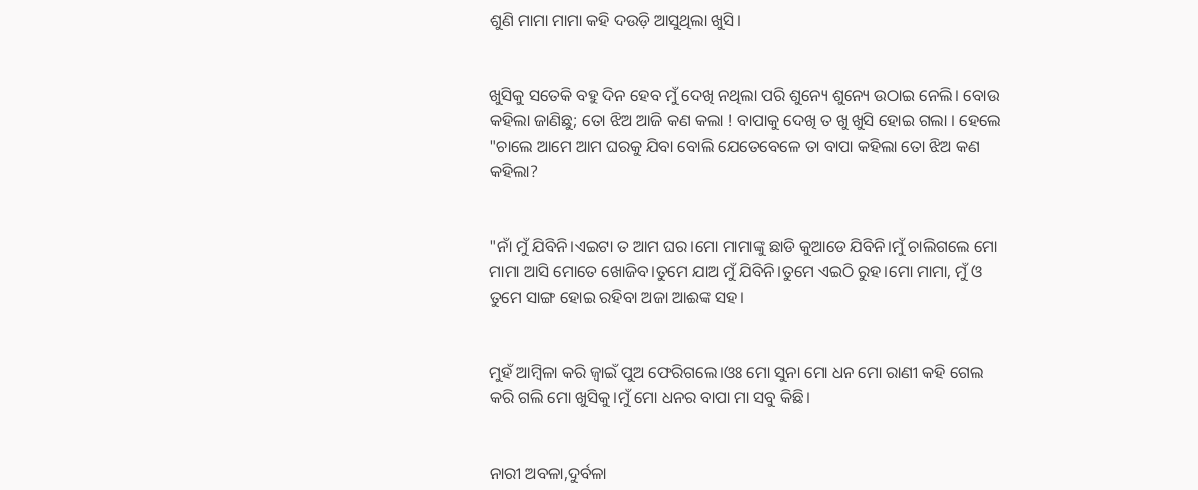ଶୁଣି ମାମା ମାମା କହି ଦଉଡ଼ି ଆସୁଥିଲା ଖୁସି।


ଖୁସିକୁ ସତେକି ବହୁ ଦିନ ହେବ ମୁଁ ଦେଖି ନଥିଲା ପରି ଶୁନ୍ୟେ ଶୁନ୍ୟେ ଉଠାଇ ନେଲି। ବୋଉ କହିଲା ଜାଣିଛୁ; ତୋ ଝିଅ ଆଜି କଣ କଲା ! ବାପାକୁ ଦେଖି ତ ଖୁ ଖୁସି ହୋଇ ଗଲା । ହେଲେ "ଚାଲେ ଆମେ ଆମ ଘରକୁ ଯିବା ବୋଲି ଯେତେବେଳେ ତା ବାପା କହିଲା ତୋ ଝିଅ କଣ କହିଲା?


"ନାଁ ମୁଁ ଯିବିନି।ଏଇଟା ତ ଆମ ଘର।ମୋ ମାମାଙ୍କୁ ଛାଡି କୁଆଡେ ଯିବିନି।ମୁଁ ଚାଲିଗଲେ ମୋ ମାମା ଆସି ମୋତେ ଖୋଜିବ।ତୁମେ ଯାଅ ମୁଁ ଯିବିନି।ତୁମେ ଏଇଠି ରୁହ।ମୋ ମାମା, ମୁଁ ଓ ତୁମେ ସାଙ୍ଗ ହୋଇ ରହିବା ଅଜା ଆଈଙ୍କ ସହ।


ମୁହଁ ଆମ୍ବିଳା କରି ଜ୍ବାଇଁ ପୁଅ ଫେରିଗଲେ।ଓଃ ମୋ ସୁନା ମୋ ଧନ ମୋ ରାଣୀ କହି ଗେଲ କରି ଗଲି ମୋ ଖୁସିକୁ।ମୁଁ ମୋ ଧନର ବାପା ମା ସବୁ କିଛି।


ନାରୀ ଅବଳା,ଦୁର୍ବଳା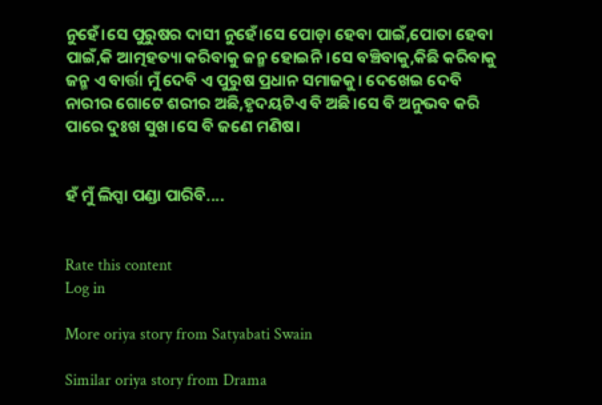ନୁହେଁ।ସେ ପୁରୁଷର ଦାସୀ ନୁହେଁ।ସେ ପୋଡ଼ା ହେବା ପାଇଁ,ପୋତା ହେବା ପାଇଁ,କି ଆତ୍ମହତ୍ୟା କରିବାକୁ ଜନ୍ମ ହୋଇନି।ସେ ବଞ୍ଚିବାକୁ,କିଛି କରିବାକୁ ଜନ୍ମ ଏ ବାର୍ତ୍ତା ମୁଁ ଦେବି ଏ ପୁରୁଷ ପ୍ରଧାନ ସମାଜକୁ। ଦେଖେଇ ଦେବି ନାରୀର ଗୋଟେ ଶରୀର ଅଛି,ହୃଦୟଟିଏ ବି ଅଛି।ସେ ବି ଅନୁଭବ କରି ପାରେ ଦୁଃଖ ସୁଖ।ସେ ବି ଜଣେ ମଣିଷ।


ହଁ ମୁଁ ଲିପ୍ସା ପଣ୍ଡା ପାରିବି....


Rate this content
Log in

More oriya story from Satyabati Swain

Similar oriya story from Drama